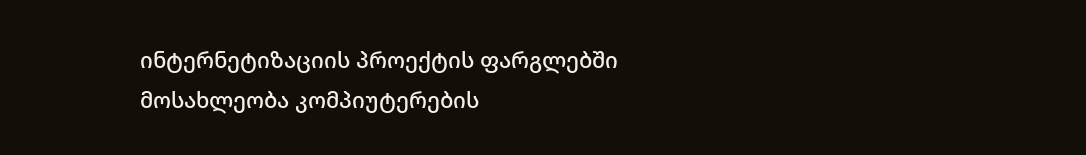ინტერნეტიზაციის პროექტის ფარგლებში მოსახლეობა კომპიუტერების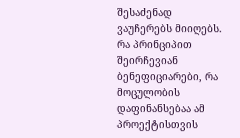შესაძენად ვაუჩერებს მიიღებს. რა პრინციპით შეირჩევიან ბენეფიციარები, რა მოცულობის დაფინანსებაა ამ პროექტისთვის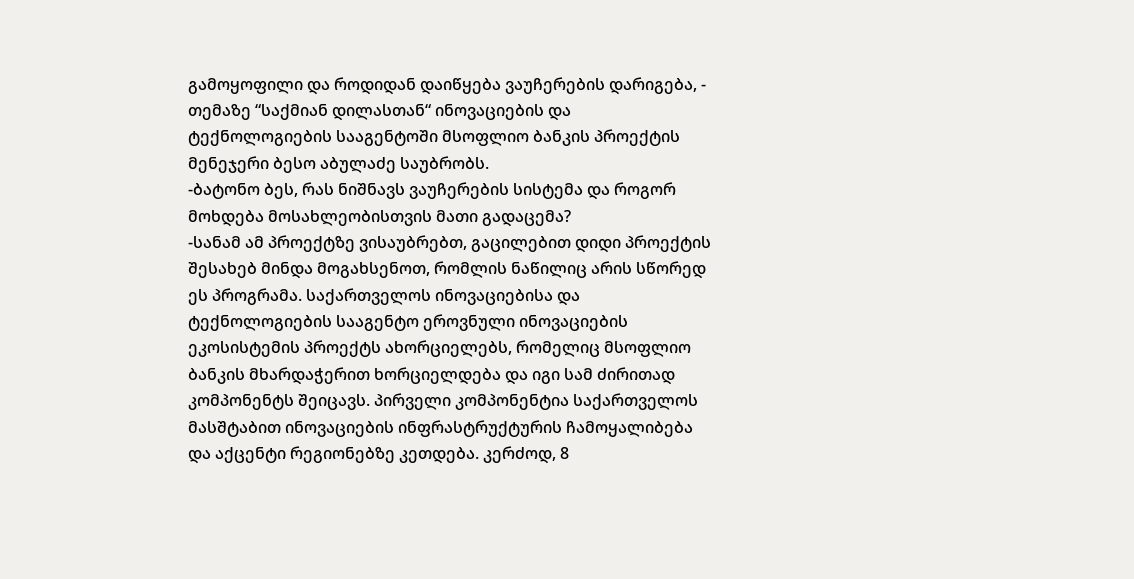გამოყოფილი და როდიდან დაიწყება ვაუჩერების დარიგება, - თემაზე “საქმიან დილასთან“ ინოვაციების და ტექნოლოგიების სააგენტოში მსოფლიო ბანკის პროექტის მენეჯერი ბესო აბულაძე საუბრობს.
-ბატონო ბეს, რას ნიშნავს ვაუჩერების სისტემა და როგორ მოხდება მოსახლეობისთვის მათი გადაცემა?
-სანამ ამ პროექტზე ვისაუბრებთ, გაცილებით დიდი პროექტის შესახებ მინდა მოგახსენოთ, რომლის ნაწილიც არის სწორედ ეს პროგრამა. საქართველოს ინოვაციებისა და ტექნოლოგიების სააგენტო ეროვნული ინოვაციების ეკოსისტემის პროექტს ახორციელებს, რომელიც მსოფლიო ბანკის მხარდაჭერით ხორციელდება და იგი სამ ძირითად კომპონენტს შეიცავს. პირველი კომპონენტია საქართველოს მასშტაბით ინოვაციების ინფრასტრუქტურის ჩამოყალიბება და აქცენტი რეგიონებზე კეთდება. კერძოდ, 8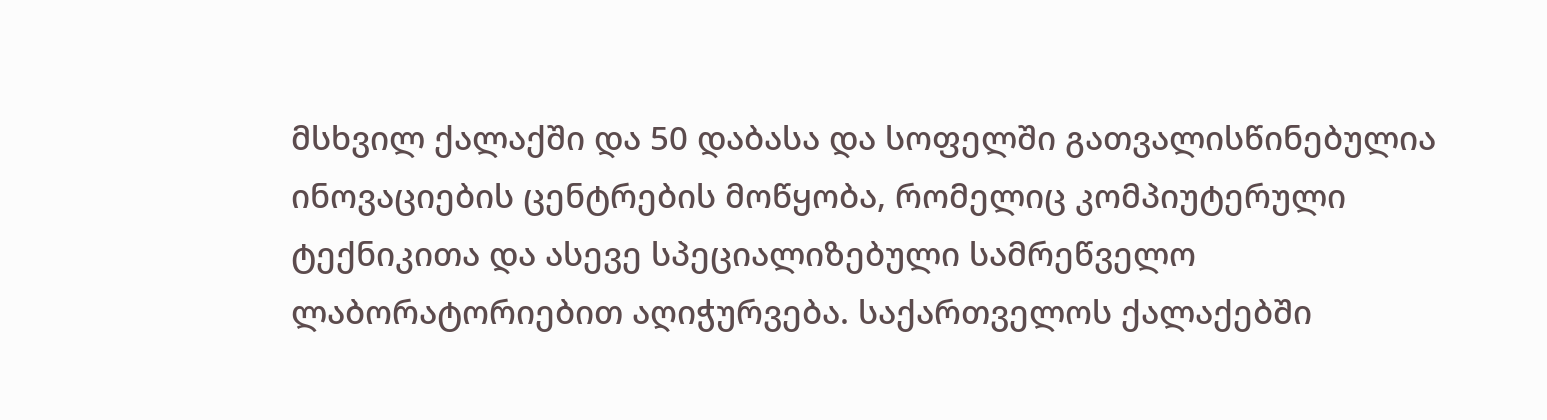მსხვილ ქალაქში და 50 დაბასა და სოფელში გათვალისწინებულია ინოვაციების ცენტრების მოწყობა, რომელიც კომპიუტერული ტექნიკითა და ასევე სპეციალიზებული სამრეწველო ლაბორატორიებით აღიჭურვება. საქართველოს ქალაქებში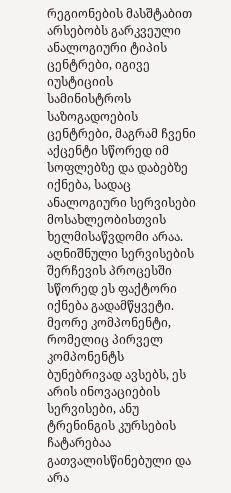რეგიონების მასშტაბით არსებობს გარკვეული ანალოგიური ტიპის ცენტრები, იგივე იუსტიციის სამინისტროს საზოგადოების ცენტრები, მაგრამ ჩვენი აქცენტი სწორედ იმ სოფლებზე და დაბებზე იქნება, სადაც ანალოგიური სერვისები მოსახლეობისთვის ხელმისაწვდომი არაა. აღნიშნული სერვისების შერჩევის პროცესში სწორედ ეს ფაქტორი იქნება გადამწყვეტი. მეორე კომპონენტი, რომელიც პირველ კომპონენტს ბუნებრივად ავსებს, ეს არის ინოვაციების სერვისები, ანუ ტრენინგის კურსების ჩატარებაა გათვალისწინებული და არა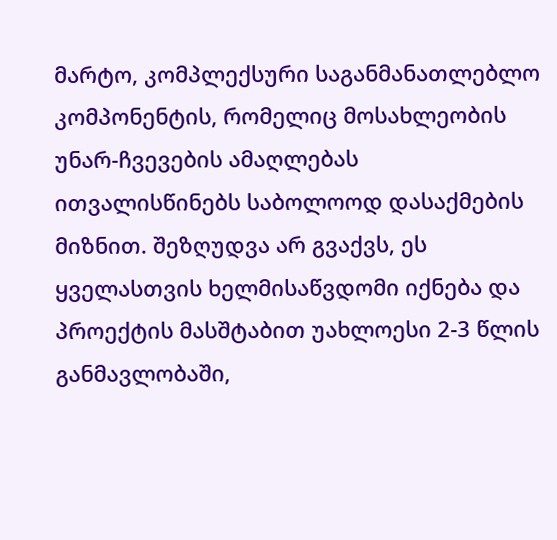მარტო, კომპლექსური საგანმანათლებლო კომპონენტის, რომელიც მოსახლეობის უნარ-ჩვევების ამაღლებას ითვალისწინებს საბოლოოდ დასაქმების მიზნით. შეზღუდვა არ გვაქვს, ეს ყველასთვის ხელმისაწვდომი იქნება და პროექტის მასშტაბით უახლოესი 2-3 წლის განმავლობაში,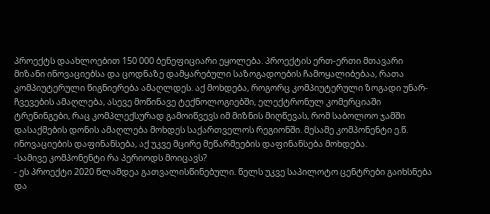პროექტს დაახლოებით 150 000 ბენეფიციარი ეყოლება. პროექტის ერთ-ერთი მთავარი მიზანი ინოვაციებსა და ცოდნაზე დამყარებული საზოგადოების ჩამოყალიბებაა, რათა კომპიუტერული წიგნიერება ამაღლდეს. აქ მოხდება, როგორც კომპიუტერული ზოგადი უნარ-ჩვევების ამაღლება, ასევე მოწინავე ტექნოლოგიებში, ელექტრონულ კომერციაში ტრენინგები, რაც კომპლექსურად გამოიწვევს იმ მიზნის მიღწევას, რომ საბოლოო ჯამში დასაქმების დონის ამაღლება მოხდეს საქართველოს რეგიონში. მესამე კომპონენტი ე.წ. ინოვაციების დაფინანსება, აქ უკვე მცირე მეწარმეების დაფინანსება მოხდება.
-სამივე კომპონენტი რა პერიოდს მოიცავს?
- ეს პროექტი 2020 წლამდეა გათვალისწინებული. წელს უკვე საპილოტო ცენტრები გაიხსნება და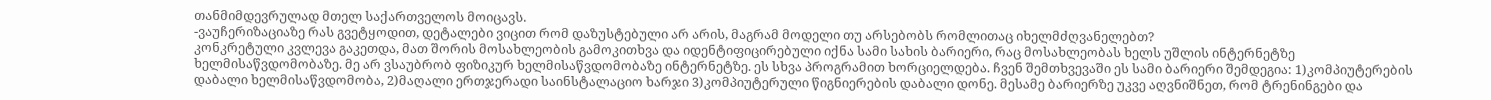თანმიმდევრულად მთელ საქართველოს მოიცავს.
-ვაუჩერიზაციაზე რას გვეტყოდით, დეტალები ვიცით რომ დაზუსტებული არ არის, მაგრამ მოდელი თუ არსებობს რომლითაც იხელმძღვანელებთ?
კონკრეტული კვლევა გაკეთდა, მათ შორის მოსახლეობის გამოკითხვა და იდენტიფიცირებული იქნა სამი სახის ბარიერი, რაც მოსახლეობას ხელს უშლის ინტერნეტზე ხელმისაწვდომობაზე. მე არ ვსაუბრობ ფიზიკურ ხელმისაწვდომობაზე ინტერნეტზე. ეს სხვა პროგრამით ხორციელდება. ჩვენ შემთხვევაში ეს სამი ბარიერი შემდეგია: 1)კომპიუტერების დაბალი ხელმისაწვდომობა, 2)მაღალი ერთჯერადი საინსტალაციო ხარჯი 3)კომპიუტერული წიგნიერების დაბალი დონე. მესამე ბარიერზე უკვე აღვნიშნეთ, რომ ტრენინგები და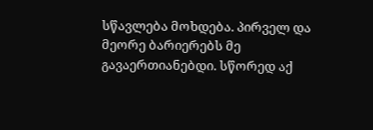სწავლება მოხდება. პირველ და მეორე ბარიერებს მე გავაერთიანებდი. სწორედ აქ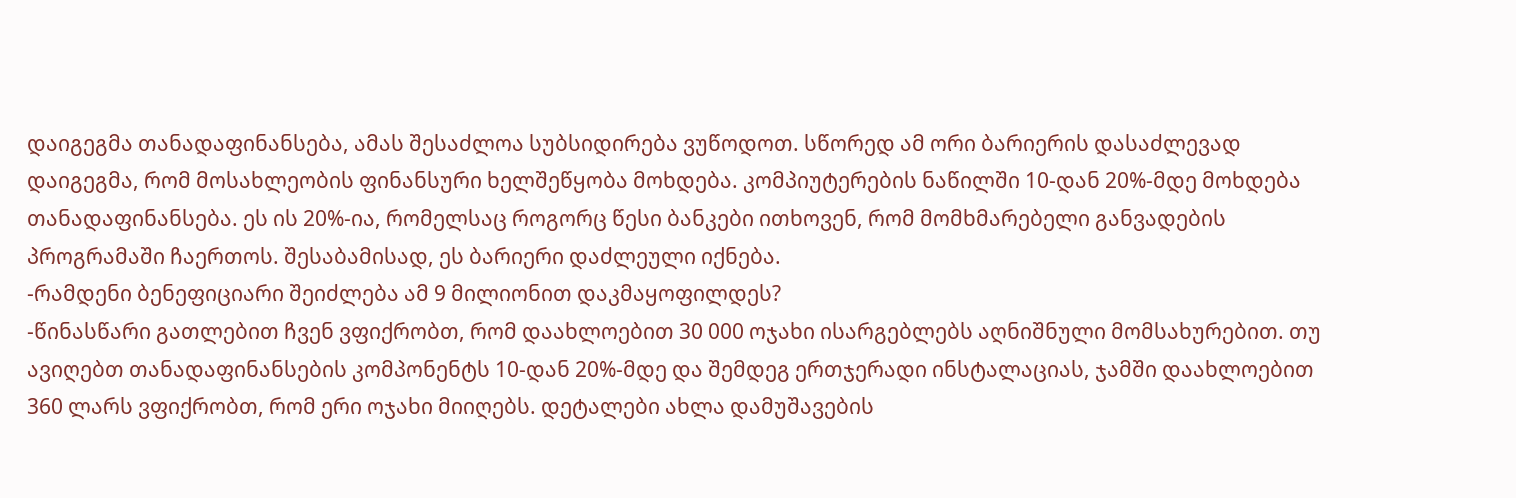დაიგეგმა თანადაფინანსება, ამას შესაძლოა სუბსიდირება ვუწოდოთ. სწორედ ამ ორი ბარიერის დასაძლევად დაიგეგმა, რომ მოსახლეობის ფინანსური ხელშეწყობა მოხდება. კომპიუტერების ნაწილში 10-დან 20%-მდე მოხდება თანადაფინანსება. ეს ის 20%-ია, რომელსაც როგორც წესი ბანკები ითხოვენ, რომ მომხმარებელი განვადების პროგრამაში ჩაერთოს. შესაბამისად, ეს ბარიერი დაძლეული იქნება.
-რამდენი ბენეფიციარი შეიძლება ამ 9 მილიონით დაკმაყოფილდეს?
-წინასწარი გათლებით ჩვენ ვფიქრობთ, რომ დაახლოებით 30 000 ოჯახი ისარგებლებს აღნიშნული მომსახურებით. თუ ავიღებთ თანადაფინანსების კომპონენტს 10-დან 20%-მდე და შემდეგ ერთჯერადი ინსტალაციას, ჯამში დაახლოებით 360 ლარს ვფიქრობთ, რომ ერი ოჯახი მიიღებს. დეტალები ახლა დამუშავების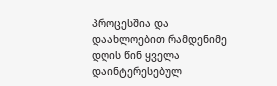პროცესშია და დაახლოებით რამდენიმე დღის წინ ყველა დაინტერესებულ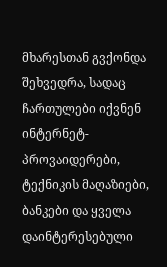მხარესთან გვქონდა შეხვედრა, სადაც ჩართულები იქვნენ ინტერნეტ-პროვაიდერები, ტექნიკის მაღაზიები, ბანკები და ყველა დაინტერესებული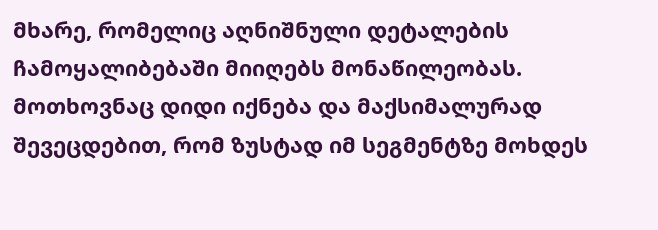მხარე, რომელიც აღნიშნული დეტალების ჩამოყალიბებაში მიიღებს მონაწილეობას. მოთხოვნაც დიდი იქნება და მაქსიმალურად შევეცდებით, რომ ზუსტად იმ სეგმენტზე მოხდეს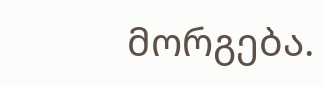მორგება.